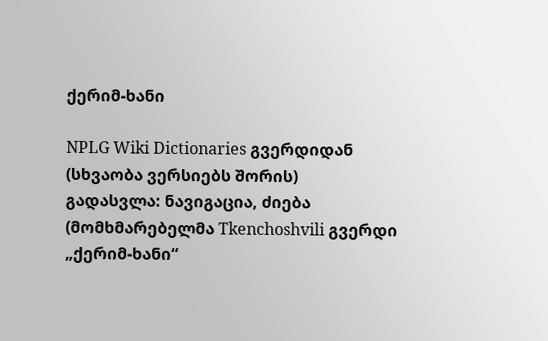ქერიმ-ხანი

NPLG Wiki Dictionaries გვერდიდან
(სხვაობა ვერსიებს შორის)
გადასვლა: ნავიგაცია, ძიება
(მომხმარებელმა Tkenchoshvili გვერდი „ქერიმ-ხანი“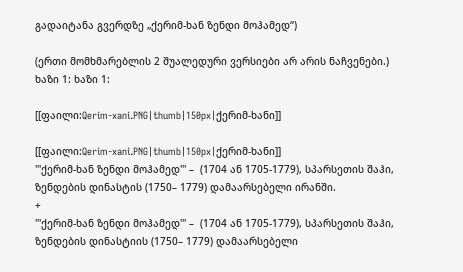გადაიტანა გვერდზე „ქერიმ-ხან ზენდი მოჰამედ“)

(ერთი მომხმარებლის 2 შუალედური ვერსიები არ არის ნაჩვენები.)
ხაზი 1: ხაზი 1:

[[ფაილი:Qerim-xani.PNG|thumb|150px|ქერიმ-ხანი]]

[[ფაილი:Qerim-xani.PNG|thumb|150px|ქერიმ-ხანი]]
'''ქერიმ-ხან ზენდი მოჰამედ''' –  (1704 ან 1705-1779), სპარსეთის შაჰი, ზენდების დინასტის (1750– 1779) დამაარსებელი ირანში.
+
'''ქერიმ-ხან ზენდი მოჰამედ''' –  (1704 ან 1705-1779), სპარსეთის შაჰი, ზენდების დინასტიის (1750– 1779) დამაარსებელი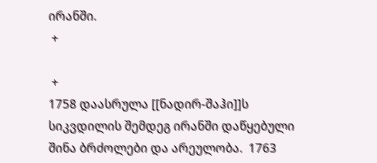ირანში.
 +

 +
1758 დაასრულა [[ნადირ-შაჰი]]ს სიკვდილის შემდეგ ირანში დაწყებული შინა ბრძოლები და არეულობა.  1763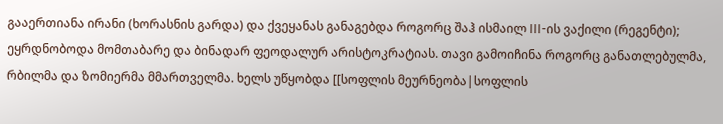გააერთიანა ირანი (ხორასნის გარდა) და ქვეყანას განაგებდა როგორც შაჰ ისმაილ III-ის ვაქილი (რეგენტი); ეყრდნობოდა მომთაბარე და ბინადარ ფეოდალურ არისტოკრატიას. თავი გამოიჩინა როგორც განათლებულმა, რბილმა და ზომიერმა მმართველმა. ხელს უწყობდა [[სოფლის მეურნეობა|სოფლის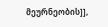მეურნეობის]],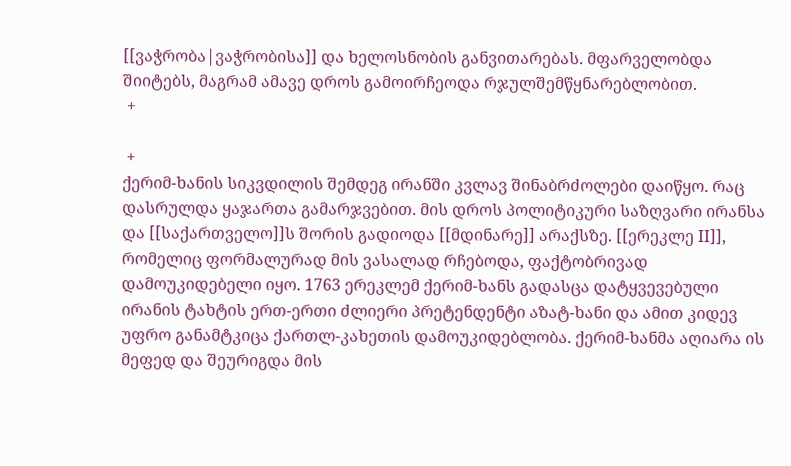[[ვაჭრობა|ვაჭრობისა]] და ხელოსნობის განვითარებას. მფარველობდა შიიტებს, მაგრამ ამავე დროს გამოირჩეოდა რჯულშემწყნარებლობით.
 +

 +
ქერიმ-ხანის სიკვდილის შემდეგ ირანში კვლავ შინაბრძოლები დაიწყო. რაც დასრულდა ყაჯართა გამარჯვებით. მის დროს პოლიტიკური საზღვარი ირანსა და [[საქართველო]]ს შორის გადიოდა [[მდინარე]] არაქსზე. [[ერეკლე II]], რომელიც ფორმალურად მის ვასალად რჩებოდა, ფაქტობრივად დამოუკიდებელი იყო. 1763 ერეკლემ ქერიმ-ხანს გადასცა დატყვევებული ირანის ტახტის ერთ-ერთი ძლიერი პრეტენდენტი აზატ-ხანი და ამით კიდევ უფრო განამტკიცა ქართლ-კახეთის დამოუკიდებლობა. ქერიმ-ხანმა აღიარა ის მეფედ და შეურიგდა მის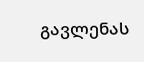გავლენას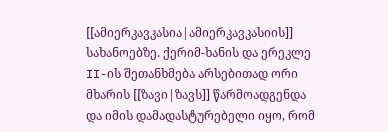[[ამიერკავკასია|ამიერკავკასიის]] სახანოებზე. ქერიმ-ხანის და ერეკლე II-ის შეთანხმება არსებითად ორი მხარის [[ზავი|ზავს]] წარმოადგენდა და იმის დამადასტურებელი იყო, რომ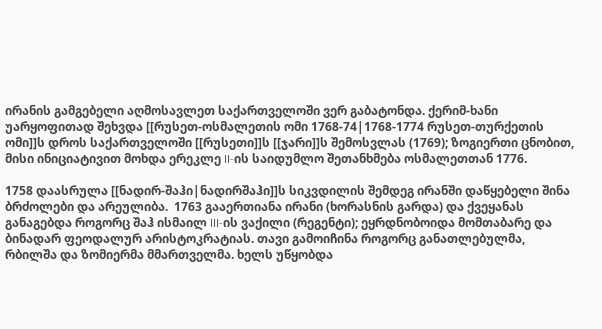ირანის გამგებელი აღმოსავლეთ საქართველოში ვერ გაბატონდა. ქერიმ-ხანი უარყოფითად შეხვდა [[რუსეთ-ოსმალეთის ომი 1768-74|1768-1774 რუსეთ-თურქეთის ომი]]ს დროს საქართველოში [[რუსეთი]]ს [[ჯარი]]ს შემოსვლას (1769); ზოგიერთი ცნობით, მისი ინიციატივით მოხდა ერეკლე II-ის საიდუმლო შეთანხმება ოსმალეთთან 1776.

1758 დაასრულა [[ნადირ-შაჰი|ნადირშაჰი]]ს სიკვდილის შემდეგ ირანში დაწყებელი შინა ბრძოლები და არეულიბა.  1763 გააერთიანა ირანი (ხორასნის გარდა) და ქვეყანას განაგებდა როგორც შაჰ ისმაილ III-ის ვაქილი (რეგენტი); ეყრდნობოიდა მომთაბარე და ბინადარ ფეოდალურ არისტოკრატიას. თავი გამოიჩინა როგორც განათლებულმა, რბილშა და ზომიერმა მმართველმა. ხელს უწყობდა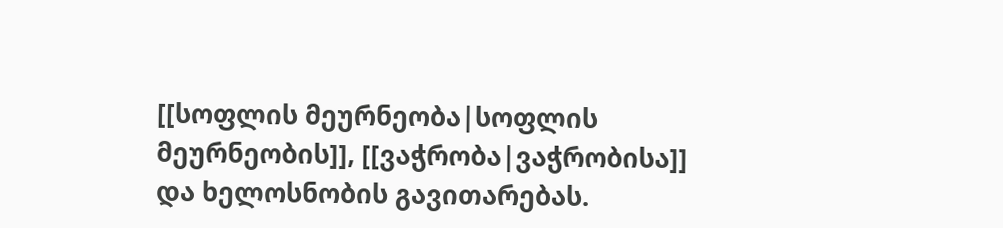[[სოფლის მეურნეობა|სოფლის მეურნეობის]], [[ვაჭრობა|ვაჭრობისა]] და ხელოსნობის გავითარებას.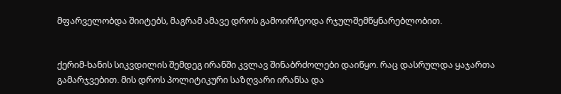მფარველობდა შიიტებს, მაგრამ ამავე დროს გამოირჩეოდა რჯულშემწყნარებლობით.


ქერიმ-ხანის სიკვდილის შემდეგ ირანში კვლავ შინაბრძოლები დაიწყო. რაც დასრულდა ყაჯართა გამარჯვებით. მის დროს პოლიტიკური საზღვარი ირანსა და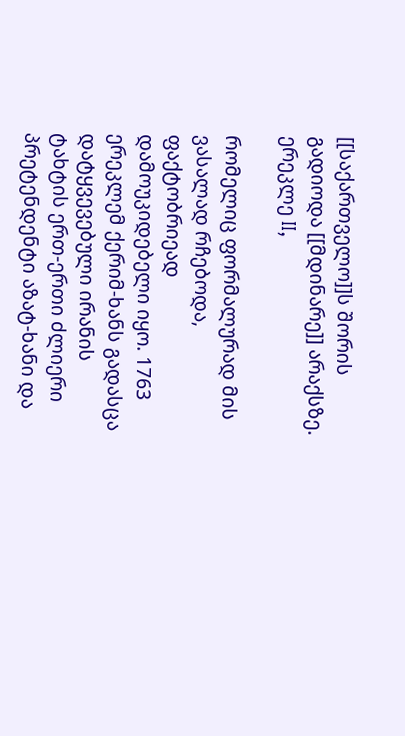[[საქართველო]]ს შორის გადიოდა [[მდინარე]] არაქსზე. ერეკლე II,

რომელიც ფორმალურად მის ვასალად რჩებოდა, ფაქტობრიეად დამოუკიდებელი იყო. 1763 ერეკლემ ქერიმ-ხანს გადასცა დატყვევებული ირანის ტახტის ერთ-ერთი ძლიერი პრეტენდენტი აზატ-ხანი და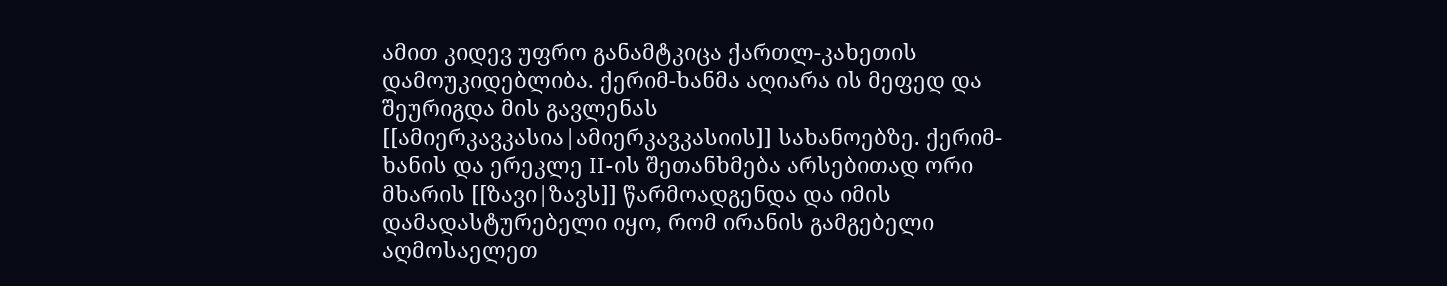ამით კიდევ უფრო განამტკიცა ქართლ-კახეთის დამოუკიდებლიბა. ქერიმ-ხანმა აღიარა ის მეფედ და შეურიგდა მის გავლენას [[ამიერკავკასია|ამიერკავკასიის]] სახანოებზე. ქერიმ-ხანის და ერეკლე II-ის შეთანხმება არსებითად ორი მხარის [[ზავი|ზავს]] წარმოადგენდა და იმის დამადასტურებელი იყო, რომ ირანის გამგებელი აღმოსაელეთ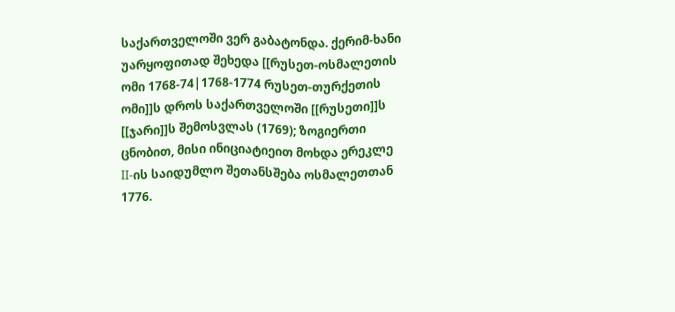საქართველოში ვერ გაბატონდა. ქერიმ-ხანი უარყოფითად შეხედა [[რუსეთ-ოსმალეთის ომი 1768-74|1768-1774 რუსეთ-თურქეთის ომი]]ს დროს საქართველოში [[რუსეთი]]ს [[ჯარი]]ს შემოსვლას (1769); ზოგიერთი ცნობით, მისი ინიციატიეით მოხდა ერეკლე II-ის საიდუმლო შეთანსშება ოსმალეთთან 1776.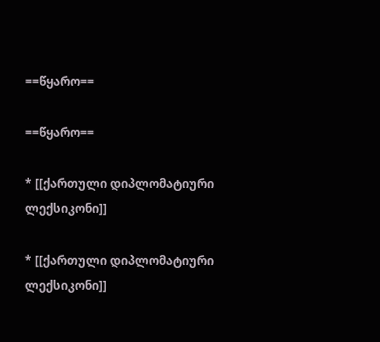==წყარო==

==წყარო==

* [[ქართული დიპლომატიური ლექსიკონი]]

* [[ქართული დიპლომატიური ლექსიკონი]]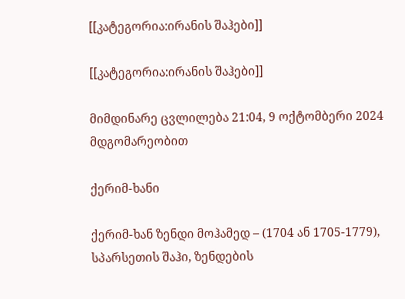[[კატეგორია:ირანის შაჰები]]

[[კატეგორია:ირანის შაჰები]]

მიმდინარე ცვლილება 21:04, 9 ოქტომბერი 2024 მდგომარეობით

ქერიმ-ხანი

ქერიმ-ხან ზენდი მოჰამედ – (1704 ან 1705-1779), სპარსეთის შაჰი, ზენდების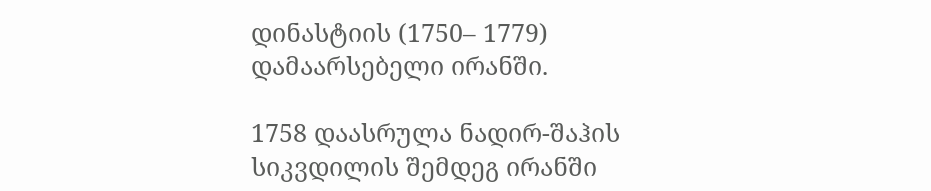დინასტიის (1750– 1779) დამაარსებელი ირანში.

1758 დაასრულა ნადირ-შაჰის სიკვდილის შემდეგ ირანში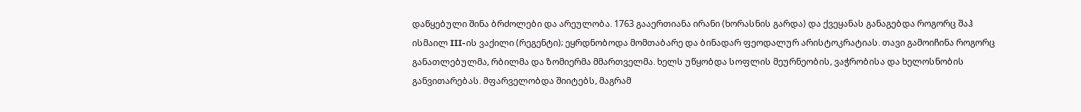დაწყებული შინა ბრძოლები და არეულობა. 1763 გააერთიანა ირანი (ხორასნის გარდა) და ქვეყანას განაგებდა როგორც შაჰ ისმაილ III-ის ვაქილი (რეგენტი); ეყრდნობოდა მომთაბარე და ბინადარ ფეოდალურ არისტოკრატიას. თავი გამოიჩინა როგორც განათლებულმა, რბილმა და ზომიერმა მმართველმა. ხელს უწყობდა სოფლის მეურნეობის, ვაჭრობისა და ხელოსნობის განვითარებას. მფარველობდა შიიტებს, მაგრამ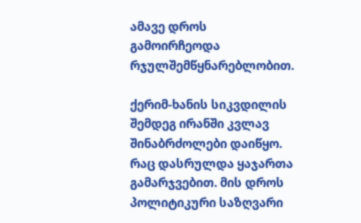ამავე დროს გამოირჩეოდა რჯულშემწყნარებლობით.

ქერიმ-ხანის სიკვდილის შემდეგ ირანში კვლავ შინაბრძოლები დაიწყო. რაც დასრულდა ყაჯართა გამარჯვებით. მის დროს პოლიტიკური საზღვარი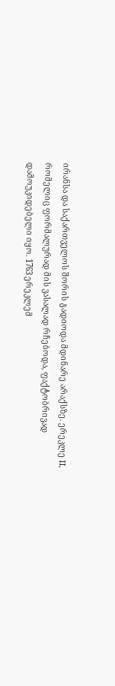ირანსა და საქართველოს შორის გადიოდა მდინარე არაქსზე. ერეკლე II, რომელიც ფორმალურად მის ვასალად რჩებოდა, ფაქტობრივად დამოუკიდებელი იყო. 1763 ერეკლემ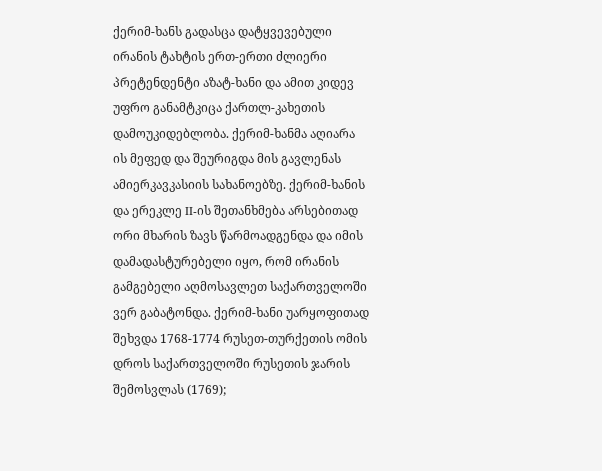ქერიმ-ხანს გადასცა დატყვევებული ირანის ტახტის ერთ-ერთი ძლიერი პრეტენდენტი აზატ-ხანი და ამით კიდევ უფრო განამტკიცა ქართლ-კახეთის დამოუკიდებლობა. ქერიმ-ხანმა აღიარა ის მეფედ და შეურიგდა მის გავლენას ამიერკავკასიის სახანოებზე. ქერიმ-ხანის და ერეკლე II-ის შეთანხმება არსებითად ორი მხარის ზავს წარმოადგენდა და იმის დამადასტურებელი იყო, რომ ირანის გამგებელი აღმოსავლეთ საქართველოში ვერ გაბატონდა. ქერიმ-ხანი უარყოფითად შეხვდა 1768-1774 რუსეთ-თურქეთის ომის დროს საქართველოში რუსეთის ჯარის შემოსვლას (1769);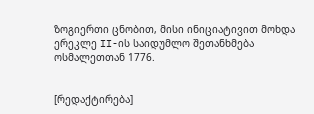ზოგიერთი ცნობით, მისი ინიციატივით მოხდა ერეკლე II-ის საიდუმლო შეთანხმება ოსმალეთთან 1776.


[რედაქტირება]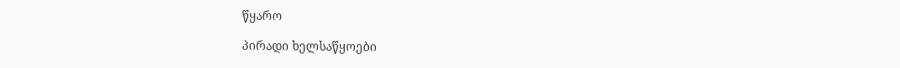წყარო

პირადი ხელსაწყოები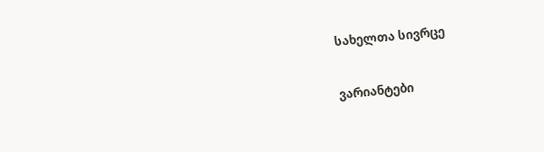სახელთა სივრცე

ვარიანტები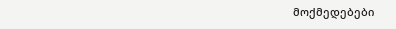მოქმედებები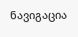ნავიგაცია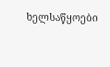ხელსაწყოები